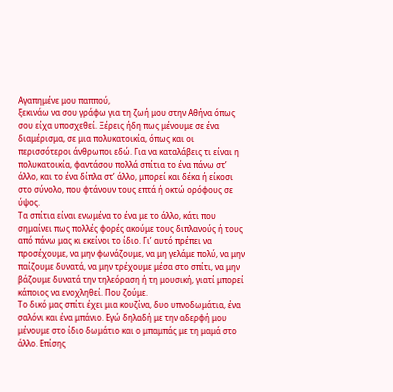Αγαπημένε μου παππού,
ξεκινάω να σου γράφω για τη ζωή μου στην Αθήνα όπως σου είχα υποσχεθεί. Ξέρεις ήδη πως μένουμε σε ένα διαμέρισμα, σε μια πολυκατοικία, όπως και οι περισσότεροι άνθρωποι εδώ. Για να καταλάβεις τι είναι η πολυκατοικία, φαντάσου πολλά σπίτια το ένα πάνω στ’ άλλο, και το ένα δίπλα στ’ άλλο, μπορεί και δέκα ή είκοσι στο σύνολο, που φτάνουν τους επτά ή οκτώ ορόφους σε ύψος.
Τα σπίτια είναι ενωμένα το ένα με το άλλο, κάτι που σημαίνει πως πολλές φορές ακούμε τους διπλανούς ή τους από πάνω μας κι εκείνοι το ίδιο. Γι’ αυτό πρέπει να προσέχουμε, να μην φωνάζουμε, να μη γελάμε πολύ, να μην παίζουμε δυνατά, να μην τρέχουμε μέσα στο σπίτι, να μην βάζουμε δυνατά την τηλεόραση ή τη μουσική, γιατί μπορεί κάποιος να ενοχληθεί. Που ζούμε.
Το δικό μας σπίτι έχει μια κουζίνα, δυο υπνοδωμάτια, ένα σαλόνι και ένα μπάνιο. Εγώ δηλαδή με την αδερφή μου μένουμε στο ίδιο δωμάτιο και ο μπαμπάς με τη μαμά στο άλλο. Επίσης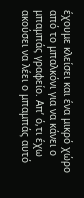έχουμε κλείσει και ένα μικρό χώρο από το μπαλκόνι για να κάνει ο μπαμπάς γραφείο. Απ’ ό,τι έχω ακούσει να λέει ο μπαμπάς αυτό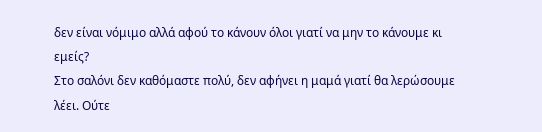δεν είναι νόμιμο αλλά αφού το κάνουν όλοι γιατί να μην το κάνουμε κι εμείς?
Στο σαλόνι δεν καθόμαστε πολύ, δεν αφήνει η μαμά γιατί θα λερώσουμε λέει. Ούτε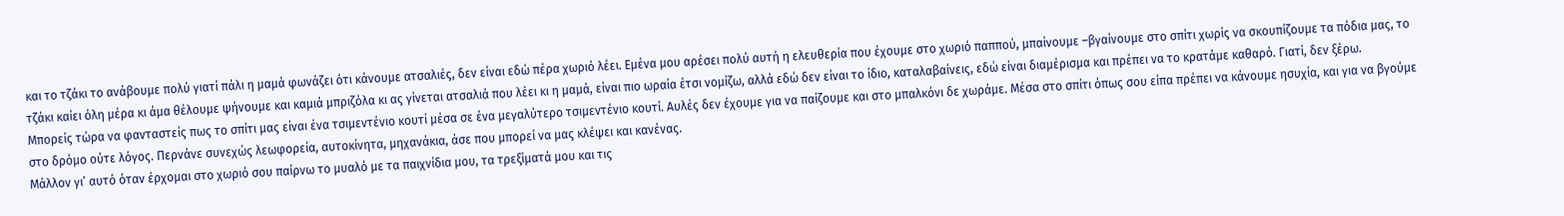και το τζάκι το ανάβουμε πολύ γιατί πάλι η μαμά φωνάζει ότι κάνουμε ατσαλιές, δεν είναι εδώ πέρα χωριό λέει. Εμένα μου αρέσει πολύ αυτή η ελευθερία που έχουμε στο χωριό παππού, μπαίνουμε –βγαίνουμε στο σπίτι χωρίς να σκουπίζουμε τα πόδια μας, το τζάκι καίει όλη μέρα κι άμα θέλουμε ψήνουμε και καμιά μπριζόλα κι ας γίνεται ατσαλιά που λέει κι η μαμά, είναι πιο ωραία έτσι νομίζω, αλλά εδώ δεν είναι το ίδιο, καταλαβαίνεις, εδώ είναι διαμέρισμα και πρέπει να το κρατάμε καθαρό. Γιατί, δεν ξέρω.
Μπορείς τώρα να φανταστείς πως το σπίτι μας είναι ένα τσιμεντένιο κουτί μέσα σε ένα μεγαλύτερο τσιμεντένιο κουτί. Αυλές δεν έχουμε για να παίζουμε και στο μπαλκόνι δε χωράμε. Μέσα στο σπίτι όπως σου είπα πρέπει να κάνουμε ησυχία, και για να βγούμε στο δρόμο ούτε λόγος. Περνάνε συνεχώς λεωφορεία, αυτοκίνητα, μηχανάκια, άσε που μπορεί να μας κλέψει και κανένας.
Μάλλον γι’ αυτό όταν έρχομαι στο χωριό σου παίρνω το μυαλό με τα παιχνίδια μου, τα τρεξίματά μου και τις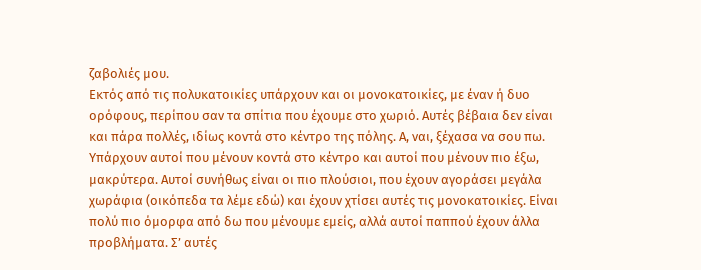ζαβολιές μου.
Εκτός από τις πολυκατοικίες υπάρχουν και οι μονοκατοικίες, με έναν ή δυο ορόφους, περίπου σαν τα σπίτια που έχουμε στο χωριό. Αυτές βέβαια δεν είναι και πάρα πολλές, ιδίως κοντά στο κέντρο της πόλης. Α, ναι, ξέχασα να σου πω. Υπάρχουν αυτοί που μένουν κοντά στο κέντρο και αυτοί που μένουν πιο έξω, μακρύτερα. Αυτοί συνήθως είναι οι πιο πλούσιοι, που έχουν αγοράσει μεγάλα χωράφια (οικόπεδα τα λέμε εδώ) και έχουν χτίσει αυτές τις μονοκατοικίες. Είναι πολύ πιο όμορφα από δω που μένουμε εμείς, αλλά αυτοί παππού έχουν άλλα προβλήματα. Σ’ αυτές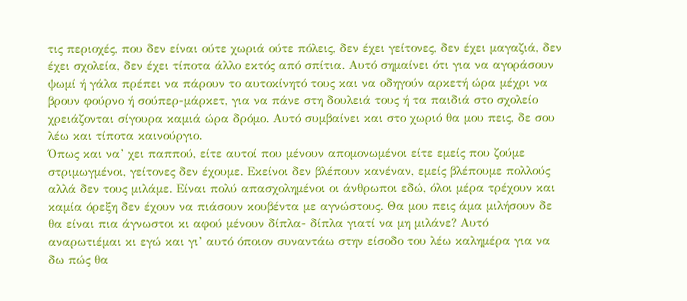τις περιοχές, που δεν είναι ούτε χωριά ούτε πόλεις, δεν έχει γείτονες, δεν έχει μαγαζιά, δεν έχει σχολεία, δεν έχει τίποτα άλλο εκτός από σπίτια. Αυτό σημαίνει ότι για να αγοράσουν ψωμί ή γάλα πρέπει να πάρουν το αυτοκίνητό τους και να οδηγούν αρκετή ώρα μέχρι να βρουν φούρνο ή σούπερ-μάρκετ, για να πάνε στη δουλειά τους ή τα παιδιά στο σχολείο χρειάζονται σίγουρα καμιά ώρα δρόμο. Αυτό συμβαίνει και στο χωριό θα μου πεις, δε σου λέω και τίποτα καινούργιο.
Όπως και να’ χει παππού, είτε αυτοί που μένουν απομονωμένοι είτε εμείς που ζούμε στριμωγμένοι, γείτονες δεν έχουμε. Εκείνοι δεν βλέπουν κανέναν, εμείς βλέπουμε πολλούς αλλά δεν τους μιλάμε. Είναι πολύ απασχολημένοι οι άνθρωποι εδώ, όλοι μέρα τρέχουν και καμία όρεξη δεν έχουν να πιάσουν κουβέντα με αγνώστους. Θα μου πεις άμα μιλήσουν δε θα είναι πια άγνωστοι κι αφού μένουν δίπλα- δίπλα γιατί να μη μιλάνε? Αυτό αναρωτιέμαι κι εγώ και γι’ αυτό όποιον συναντάω στην είσοδο του λέω καλημέρα για να δω πώς θα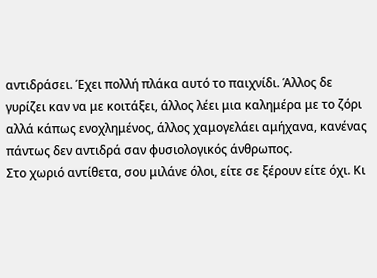αντιδράσει. Έχει πολλή πλάκα αυτό το παιχνίδι. Άλλος δε γυρίζει καν να με κοιτάξει, άλλος λέει μια καλημέρα με το ζόρι αλλά κάπως ενοχλημένος, άλλος χαμογελάει αμήχανα, κανένας πάντως δεν αντιδρά σαν φυσιολογικός άνθρωπος.
Στο χωριό αντίθετα, σου μιλάνε όλοι, είτε σε ξέρουν είτε όχι. Κι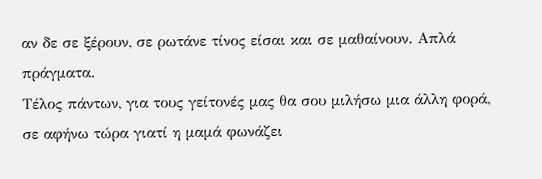αν δε σε ξέρουν, σε ρωτάνε τίνος είσαι και σε μαθαίνουν. Απλά πράγματα.
Τέλος πάντων, για τους γείτονές μας θα σου μιλήσω μια άλλη φορά, σε αφήνω τώρα γιατί η μαμά φωνάζει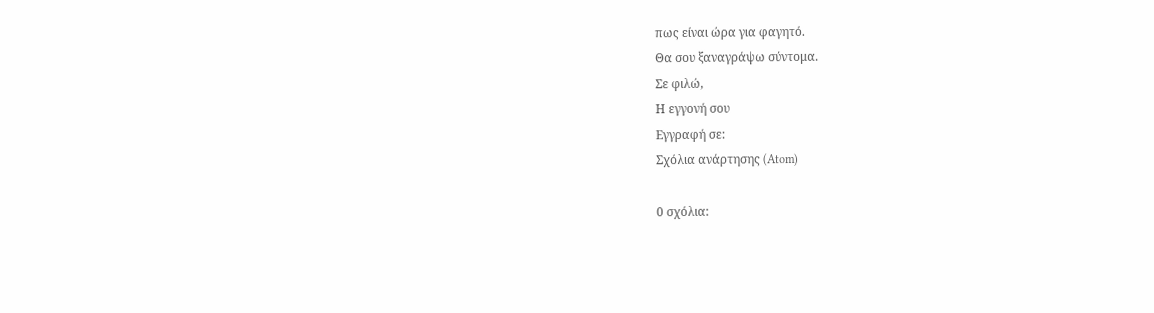πως είναι ώρα για φαγητό.
Θα σου ξαναγράψω σύντομα.
Σε φιλώ,
Η εγγονή σου
Εγγραφή σε:
Σχόλια ανάρτησης (Atom)

0 σχόλια: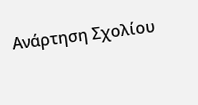Ανάρτηση Σχολίου